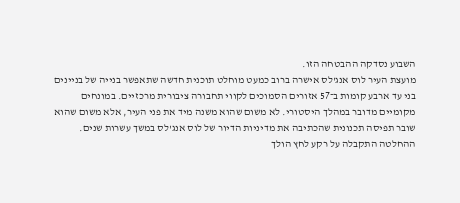השבוע נסדקה ההבטחה הזו.
מועצת העיר לוס אנג'לס אישרה ברוב כמעט מוחלט תוכנית חדשה שתאפשר בנייה של בניינים בני עד ארבע קומות ב־57 אזורים הסמוכים לקווי תחבורה ציבורית מרכזיים. במונחים מקומיים מדובר במהלך היסטורי. לא משום שהוא משנה מיד את פני העיר, אלא משום שהוא שובר תפיסה תכנונית שהכתיבה את מדיניות הדיור של לוס אנג'לס במשך עשרות שנים.
ההחלטה התקבלה על רקע לחץ הולך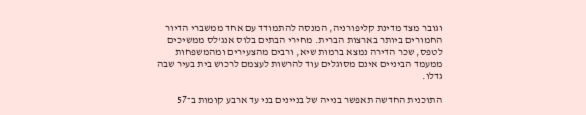וגובר מצד מדינת קליפורניה, המנסה להתמודד עם אחד ממשברי הדיור החמורים ביותר בארצות הברית. מחירי הבתים בלוס אנג'לס ממשיכים לטפס, שכר הדירה נמצא ברמות שיא, ורבים מהצעירים ומהמשפחות ממעמד הביניים אינם מסוגלים עוד להרשות לעצמם לרכוש בית בעיר שבה גדלו.

התוכנית החדשה תאפשר בנייה של בניינים בני עד ארבע קומות ב־57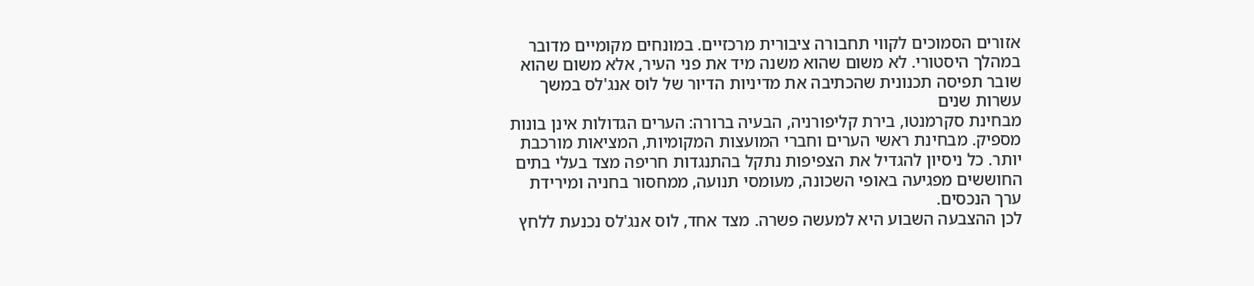אזורים הסמוכים לקווי תחבורה ציבורית מרכזיים. במונחים מקומיים מדובר במהלך היסטורי. לא משום שהוא משנה מיד את פני העיר, אלא משום שהוא שובר תפיסה תכנונית שהכתיבה את מדיניות הדיור של לוס אנג'לס במשך עשרות שנים
מבחינת סקרמנטו, בירת קליפורניה, הבעיה ברורה: הערים הגדולות אינן בונות מספיק. מבחינת ראשי הערים וחברי המועצות המקומיות, המציאות מורכבת יותר. כל ניסיון להגדיל את הצפיפות נתקל בהתנגדות חריפה מצד בעלי בתים החוששים מפגיעה באופי השכונה, מעומסי תנועה, ממחסור בחניה ומירידת ערך הנכסים.
לכן ההצבעה השבוע היא למעשה פשרה. מצד אחד, לוס אנג'לס נכנעת ללחץ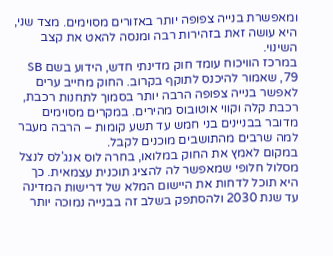ומאפשרת בנייה צפופה יותר באזורים מסוימים. מצד שני, היא עושה זאת בזהירות רבה ומנסה להאט את קצב השינוי.
במרכז הוויכוח עומד חוק מדינתי חדש, הידוע בשם SB 79, שאמור להיכנס לתוקף בקרוב. החוק מחייב ערים לאפשר בנייה צפופה הרבה יותר בסמוך לתחנות רכבת, רכבת קלה וקווי אוטובוס מהירים. במקרים מסוימים מדובר בבניינים בני חמש עד תשע קומות – הרבה מעבר למה שרבים מהתושבים מוכנים לקבל.
במקום לאמץ את החוק במלואו, בחרה לוס אנג'לס לנצל מסלול חלופי שמאפשר לה להציג תוכנית עצמאית. כך היא תוכל לדחות את היישום המלא של דרישות המדינה עד שנת 2030 ולהסתפק בשלב זה בבנייה נמוכה יותר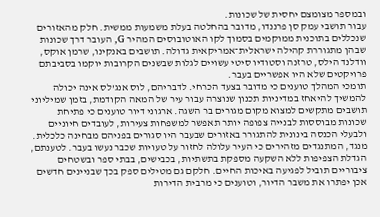ובמספר מצומצם יחסית של שכונות.
עבור תושבי עמק סן פרננדו, מדובר בהחלטה בעלת משמעות ממשית. חלק מהאזורים שנכללים בתוכנית ממוקמים בסמוך לקו האוטובוסים המהיר G, העובר דרך שכונות שבהן מתגוררת קהילה ישראלית־אמריקאית גדולה. תושבים באנקינו, שרמן אוקס, וודלנד הילס, טרזנה וסטודיו סיטי עשויים לגלות שבשנים הקרובות יוקמו בסביבתם פרויקטים שלא היו אפשריים בעבר.
תומכי המהלך טוענים כי מדובר בצעד הכרחי. לדבריהם, לוס אנג'לס אינה יכולה להמשיך להיאחז במדיניות תכנון שנוצרה עבור עיר של המאה הקודמת, בזמן שמיליוני תושבים מתקשים למצוא מקום מגורים בר השגה. ארגוני דיור טוענים כי פתיחת שכונות מבוססות לבנייה צפופה יותר תאפשר למשפחות צעירות, לעובדים חיוניים ולבעלי הכנסה בינונית להתגורר באזורים שבעבר היו סגורים בפניהם מבחינה כלכלית.
מנגד, המתנגדים מזהירים כי העיר עלולה לחזור על טעויות שכבר נעשו בעבר. לטענתם, הגדלת הצפיפות ללא השקעה מספקת בתשתיות, בכבישים, בבתי ספר ובשטחים ציבוריים תוביל לפגיעה באיכות החיים. חלקם גם מטילים ספק בכך שבניינים חדשים אכן יפתרו את משבר הדיור, וטוענים כי מרבית הדירות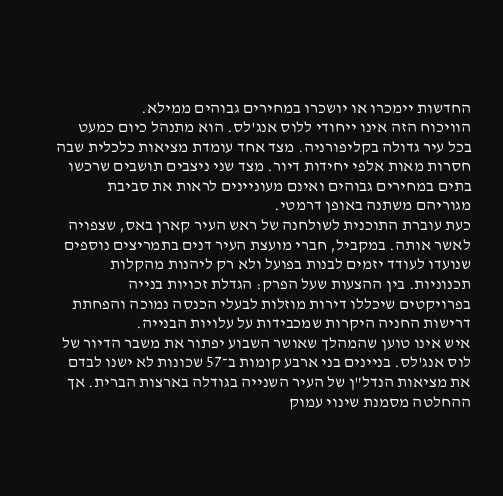החדשות יימכרו או יושכרו במחירים גבוהים ממילא.
הוויכוח הזה אינו ייחודי ללוס אנג'לס. הוא מתנהל כיום כמעט בכל עיר גדולה בקליפורניה. מצד אחד עומדת מציאות כלכלית שבה חסרות מאות אלפי יחידות דיור. מצד שני ניצבים תושבים שרכשו בתים במחירים גבוהים ואינם מעוניינים לראות את סביבת מגוריהם משתנה באופן דרמטי.
כעת עוברת התוכנית לשולחנה של ראש העיר קארן באס, שצפויה לאשר אותה. במקביל, חברי מועצת העיר דנים בתמריצים נוספים שנועדו לעודד יזמים לבנות בפועל ולא רק ליהנות מהקלות תכנוניות. בין ההצעות שעל הפרק: הגדלת זכויות בנייה בפרויקטים שיכללו דירות מוזלות לבעלי הכנסה נמוכה והפחתת דרישות החניה היקרות שמכבידות על עלויות הבנייה.
איש אינו טוען שהמהלך שאושר השבוע יפתור את משבר הדיור של לוס אנג'לס. בניינים בני ארבע קומות ב־57 שכונות לא ישנו לבדם את מציאות הנדל"ן של העיר השנייה בגודלה בארצות הברית. אך ההחלטה מסמנת שינוי עמוק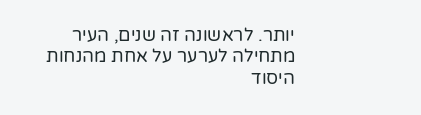יותר. לראשונה זה שנים, העיר מתחילה לערער על אחת מהנחות היסוד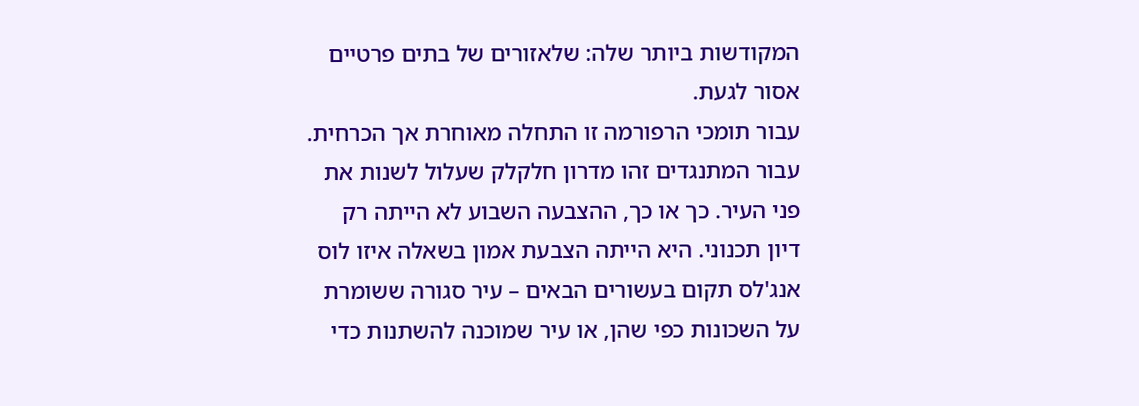המקודשות ביותר שלה: שלאזורים של בתים פרטיים אסור לגעת.
עבור תומכי הרפורמה זו התחלה מאוחרת אך הכרחית. עבור המתנגדים זהו מדרון חלקלק שעלול לשנות את פני העיר. כך או כך, ההצבעה השבוע לא הייתה רק דיון תכנוני. היא הייתה הצבעת אמון בשאלה איזו לוס אנג'לס תקום בעשורים הבאים – עיר סגורה ששומרת על השכונות כפי שהן, או עיר שמוכנה להשתנות כדי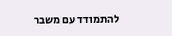להתמודד עם משבר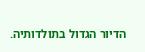הדיור הגדול בתולדותיה.